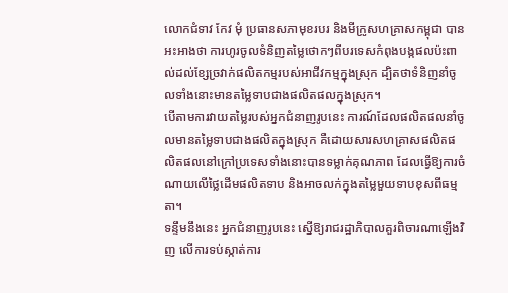លោកជំទាវ កែវ មុំ ប្រធានសភាមុខរបរ និងមីក្រូសហគ្រាសកម្ពុជា បានអះអាងថា ការហូរចូលទំនិញតម្លៃថោកៗពីបរទេសកំពុងបង្កផលប៉ះពាល់ដល់ខ្សែច្រវាក់ផលិតកម្មរបស់អាជីវកម្មក្នុងស្រុក ដ្បិតថាទំនិញនាំចូលទាំងនោះមានតម្លៃទាបជាងផលិតផលក្នុងស្រុក។
បើតាមការវាយតម្លៃរបស់អ្នកជំនាញរូបនេះ ការណ៍ដែលផលិតផលនាំចូលមានតម្លៃទាបជាងផលិតក្នុងស្រុក គឺដោយសារសហគ្រាសផលិតផលិតផលនៅក្រៅប្រទេសទាំងនោះបានទម្លាក់គុណភាព ដែលធ្វើឱ្យការចំណាយលើថ្លៃដើមផលិតទាប និងអាចលក់ក្នុងតម្លៃមួយទាបខុសពីធម្មតា។
ទន្ទឹមនឹងនេះ អ្នកជំនាញរូបនេះ ស្នើឱ្យរាជរដ្ឋាភិបាលគួរពិចារណាឡើងវិញ លើការទប់ស្កាត់ការ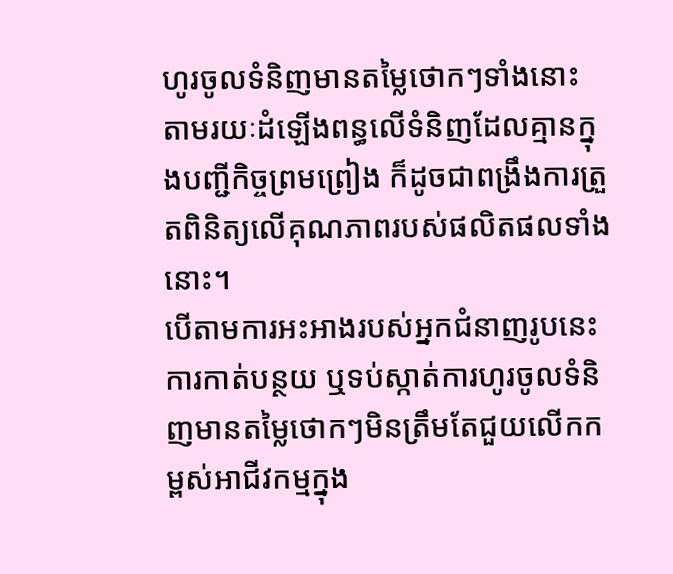ហូរចូលទំនិញមានតម្លៃថោកៗទាំងនោះ តាមរយៈដំឡើងពន្ធលើទំនិញដែលគ្មានក្នុងបញ្ជីកិច្ចព្រមព្រៀង ក៏ដូចជាពង្រឹងការត្រួតពិនិត្យលើគុណភាពរបស់ផលិតផលទាំងនោះ។
បើតាមការអះអាងរបស់អ្នកជំនាញរូបនេះ ការកាត់បន្ថយ ឬទប់ស្កាត់ការហូរចូលទំនិញមានតម្លៃថោកៗមិនត្រឹមតែជួយលើកកម្ពស់អាជីវកម្មក្នុង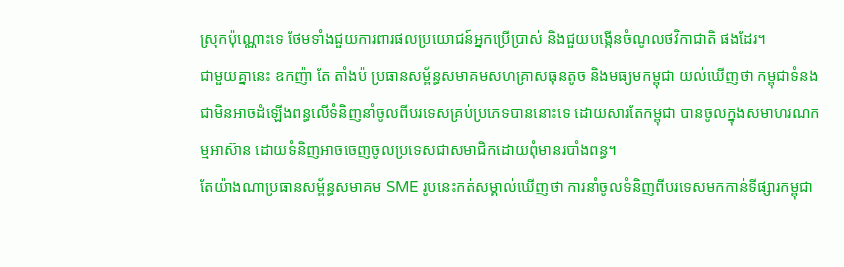ស្រុកប៉ុណ្ណោះទេ ថែមទាំងជួយការពារផលប្រយោជន៍អ្នកប្រើប្រាស់ និងជួយបង្កើនចំណូលថវិកាជាតិ ផងដែរ។
ជាមួយគ្នានេះ ឧកញ៉ា តែ តាំងប៉ ប្រធានសម័្ពន្ធសមាគមសហគ្រាសធុនតូច និងមធ្យមកម្ពុជា យល់ឃើញថា កម្ពុជាទំនងជាមិនអាចដំឡើងពន្ធលើទំនិញនាំចូលពីបរទេសគ្រប់ប្រភេទបាននោះទេ ដោយសារតែកម្ពុជា បានចូលក្នុងសមាហរណកម្មអាស៊ាន ដោយទំនិញអាចចេញចូលប្រទេសជាសមាជិកដោយពុំមានរបាំងពន្ធ។
តែយ៉ាងណាប្រធានសម័្ពន្ធសមាគម SME រូបនេះកត់សម្គាល់ឃើញថា ការនាំចូលទំនិញពីបរទេសមកកាន់ទីផ្សារកម្ពុជា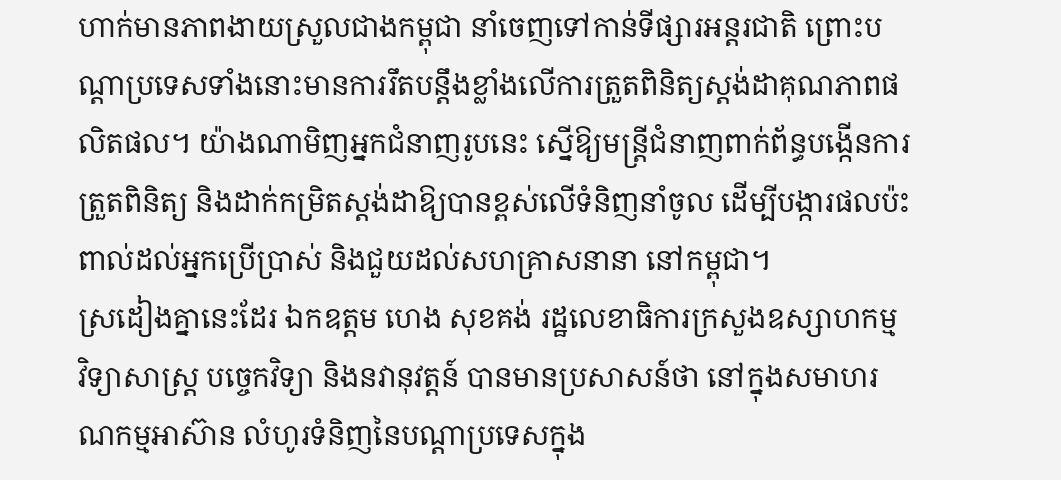ហាក់មានភាពងាយស្រួលជាងកម្ពុជា នាំចេញទៅកាន់ទីផ្សារអន្តរជាតិ ព្រោះបណ្តាប្រទេសទាំងនោះមានការរឹតបន្តឹងខ្លាំងលើការត្រួតពិនិត្យស្តង់ដាគុណភាពផលិតផល។ យ៉ាងណាមិញអ្នកជំនាញរូបនេះ ស្នើឱ្យមន្រ្តីជំនាញពាក់ព័ន្ធបង្កើនការត្រួតពិនិត្យ និងដាក់កម្រិតស្តង់ដាឱ្យបានខ្ពស់លើទំនិញនាំចូល ដើម្បីបង្ការផលប៉ះពាល់ដល់អ្នកប្រើប្រាស់ និងជួយដល់សហគ្រាសនានា នៅកម្ពុជា។
ស្រដៀងគ្នានេះដែរ ឯកឧត្តម ហេង សុខគង់ រដ្ឋលេខាធិការក្រសួងឧស្សាហកម្ម វិទ្យាសាស្ត្រ បច្ចេកវិទ្យា និងនវានុវត្តន៍ បានមានប្រសាសន៍ថា នៅក្នុងសមាហរណកម្មអាស៊ាន លំហូរទំនិញនៃបណ្ដាប្រទេសក្នុង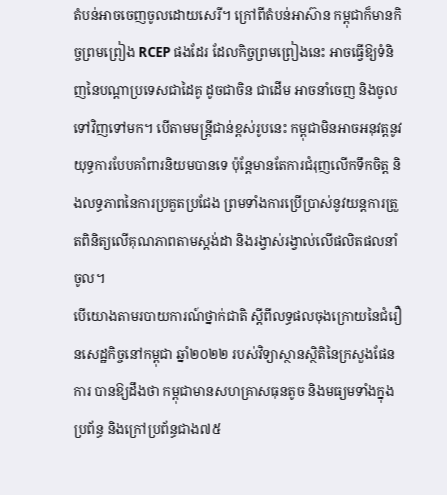តំបន់អាចចេញចូលដោយសេរី។ ក្រៅពីតំបន់អាស៊ាន កម្ពុជាក៏មានកិច្ចព្រមព្រៀង RCEP ផងដែរ ដែលកិច្ចព្រមព្រៀងនេះ អាចធ្វើឱ្យទំនិញនៃបណ្ដាប្រទេសជាដៃគូ ដូចជាចិន ជាដើម អាចនាំចេញ និងចូលទៅវិញទៅមក។ បើតាមមន្រ្តីជាន់ខ្ពស់រូបនេះ កម្ពុជាមិនអាចអនុវត្តនូវយុទ្ធការបែបគាំពារនិយមបានទេ ប៉ុន្តែមានតែការជំរុញលើកទឹកចិត្ត និងលទ្ធភាពនៃការប្រគួតប្រជែង ព្រមទាំងការប្រើប្រាស់នូវយន្តការត្រួតពិនិត្យលើគុណភាពតាមស្តង់ដា និងរង្វាស់រង្វាល់លើផលិតផលនាំចូល។
បើយោងតាមរបាយការណ៍ថ្នាក់ជាតិ ស្ដីពីលទ្ធផលចុងក្រោយនៃជំរឿនសេដ្ឋកិច្ចនៅកម្ពុជា ឆ្នាំ២០២២ របស់វិទ្យាស្ថានស្ថិតិនៃក្រសួងផែនការ បានឱ្យដឹងថា កម្ពុជាមានសហគ្រាសធុនតូច និងមធ្យមទាំងក្នុងប្រព័ន្ធ និងក្រៅប្រព័ន្ធជាង៧៥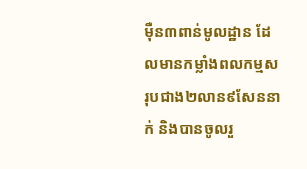ម៉ឺន៣ពាន់មូលដ្ឋាន ដែលមានកម្លាំងពលកម្មសរុបជាង២លាន៩សែននាក់ និងបានចូលរួ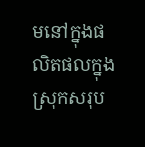មនៅក្នុងផលិតផលក្នុងស្រុកសរុប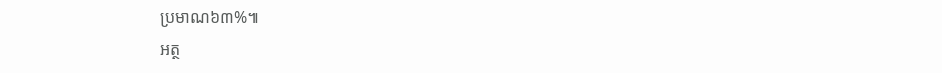ប្រមាណ៦៣%៕
អត្ថ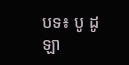បទ៖ បូ ដូឡា